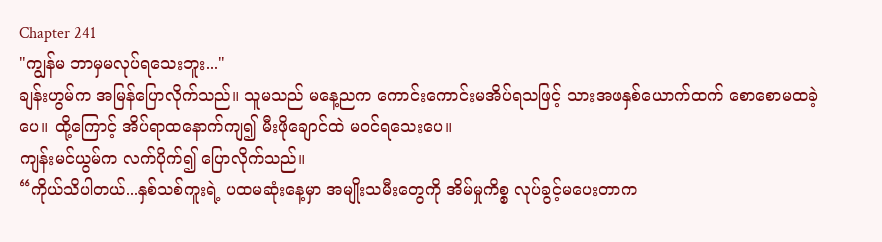Chapter 241
"ကျွန်မ ဘာမှမလုပ်ရသေးဘူး..."
ချန်းဟွမ်က အမြန်ပြောလိုက်သည်။ သူမသည် မနေ့ညက ကောင်းကောင်းမအိပ်ရသဖြင့် သားအဖနှစ်ယောက်ထက် စောစောမထခဲ့ပေ။ ထို့ကြောင့် အိပ်ရာထနောက်ကျ၍ မီးဖိုချောင်ထဲ မဝင်ရသေးပေ။
ကျန်းမင်ယွမ်က လက်ပိုက်၍ ပြောလိုက်သည်။
“ကိုယ်သိပါတယ်...နှစ်သစ်ကူးရဲ့ ပထမဆုံးနေ့မှာ အမျိုးသမီးတွေကို အိမ်မှုကိစ္စ လုပ်ခွင့်မပေးတာက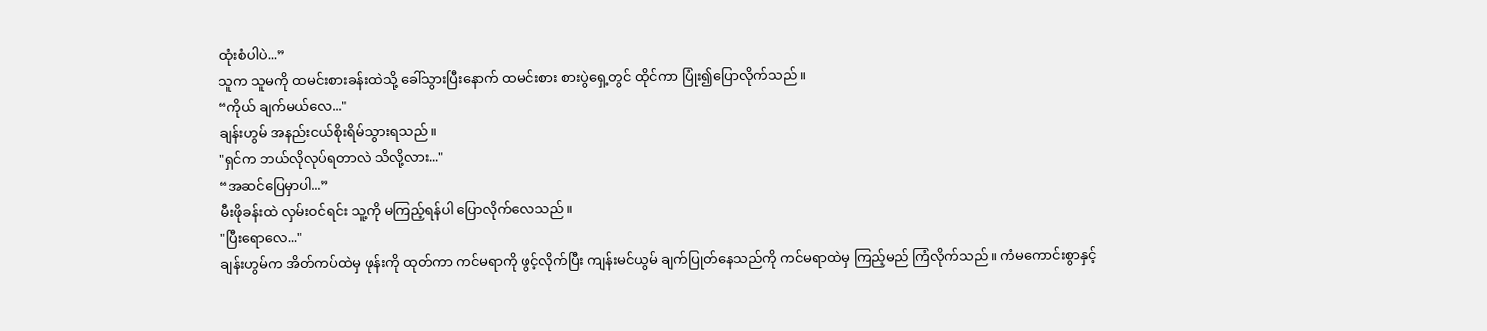ထုံးစံပါပဲ...”
သူက သူမကို ထမင်းစားခန်းထဲသို့ ခေါ်သွားပြီးနောက် ထမင်းစား စားပွဲရှေ့တွင် ထိုင်ကာ ပြုံး၍ပြောလိုက်သည်။
“ကိုယ် ချက်မယ်လေ..."
ချန်းဟွမ် အနည်းငယ်စိုးရိမ်သွားရသည်။
"ရှင်က ဘယ်လိုလုပ်ရတာလဲ သိလို့လား..."
“အဆင်ပြေမှာပါ...”
မီးဖိုခန်းထဲ လှမ်းဝင်ရင်း သူ့ကို မကြည့်ရန်ပါ ပြောလိုက်လေသည်။
"ပြီးရောလေ..."
ချန်းဟွမ်က အိတ်ကပ်ထဲမှ ဖုန်းကို ထုတ်ကာ ကင်မရာကို ဖွင့်လိုက်ပြီး ကျန်းမင်ယွမ် ချက်ပြုတ်နေသည်ကို ကင်မရာထဲမှ ကြည့်မည် ကြံလိုက်သည်။ ကံမကောင်းစွာနှင့်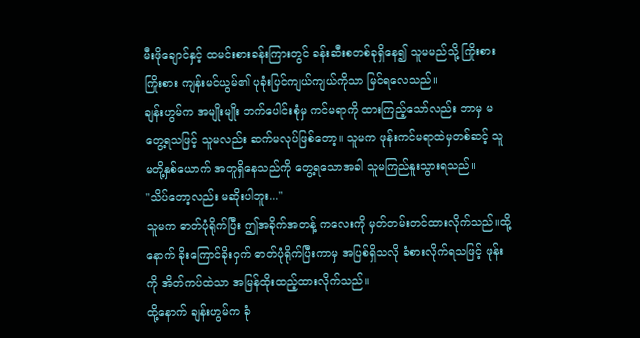မီးဖိုချောင်နှင့် ထမင်းစားခန်းကြားတွင် ခန်းဆီးစတစ်ခုရှိနေ၍ သူမမည်သို့ ကြိုးစားကြိုးစား ကျန်းမင်ယွမ်၏ ပုခုံးပြင်ကျယ်ကျယ်ကိုသာ မြင်ရလေသည်။
ချန်းဟွမ်က အမျိုးမျိုး ဘက်ပေါင်းစုံမှ ကင်မရာကို ထားကြည့်သော်လည်း ဘာမှ မတွေ့ရသဖြင့် သူမလည်း ဆက်မလုပ်ဖြစ်တော့။ သူမက ဖုန်းကင်မရာထဲမှတစ်ဆင့် သူမတို့နှစ်ယောက် အတူရှိနေသည်ကို တွေ့ရသောအခါ သူမကြည်နူးသွားရသည်။
"သိပ်တော့လည်း မဆိုးပါဘူး..."
သူမက ဓာတ်ပုံရိုက်ပြီး ဤအခိုက်အတန့် ကလေးကို မှတ်တမ်းတင်ထားလိုက်သည်။ထို့နောက် ခိုးကြောင်ခိုးဝှက် ဓာတ်ပုံရိုက်ပြီးကာမှ အပြစ်ရှိသလို ခံစားလိုက်ရသဖြင့် ဖုန်းကို အိတ်ကပ်ထဲသာ အမြန်ထိုးထည့်ထားလိုက်သည်။
ထို့နောက် ချန်းဟွမ်က ခုံ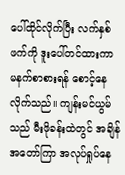ပေါ်ထိုင်လိုက်ပြီး လက်နှစ်ဖက်ကို ဒူးပေါ်တင်ထားကာ မနက်စာစားရန် စောင့်နေလိုက်သည်။ ကျန်းမင်ယွမ်သည် မီးဖိုခန်းထဲတွင် အချိန်အတော်ကြာ အလုပ်ရှုပ်နေ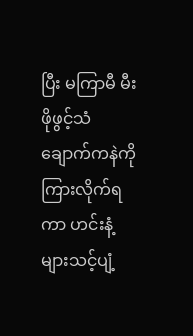ပြီး မကြာမီ မီးဖိုဖွင့်သံ ချောက်ကနဲကို ကြားလိုက်ရကာ ဟင်းနံ့များသင့်ပျံ့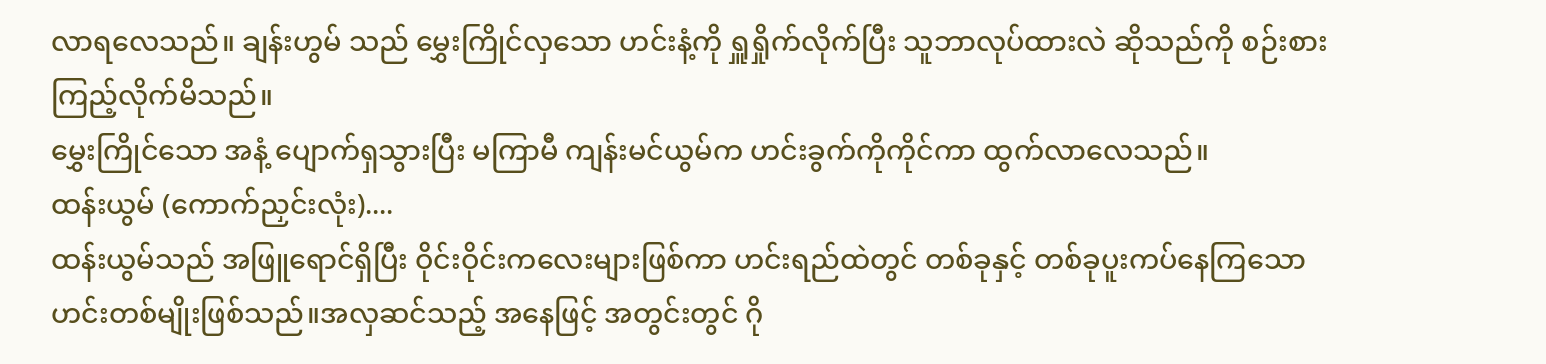လာရလေသည်။ ချန်းဟွမ် သည် မွှေးကြိုင်လှသော ဟင်းနံ့ကို ရှူရှိုက်လိုက်ပြီး သူဘာလုပ်ထားလဲ ဆိုသည်ကို စဉ်းစားကြည့်လိုက်မိသည်။
မွှေးကြိုင်သော အနံ့ ပျောက်ရှသွားပြီး မကြာမီ ကျန်းမင်ယွမ်က ဟင်းခွက်ကိုကိုင်ကာ ထွက်လာလေသည်။
ထန်းယွမ် (ကောက်ညှင်းလုံး)....
ထန်းယွမ်သည် အဖြူရောင်ရှိပြီး ဝိုင်းဝိုင်းကလေးများဖြစ်ကာ ဟင်းရည်ထဲတွင် တစ်ခုနှင့် တစ်ခုပူးကပ်နေကြသော ဟင်းတစ်မျိုးဖြစ်သည်။အလှဆင်သည့် အနေဖြင့် အတွင်းတွင် ဂို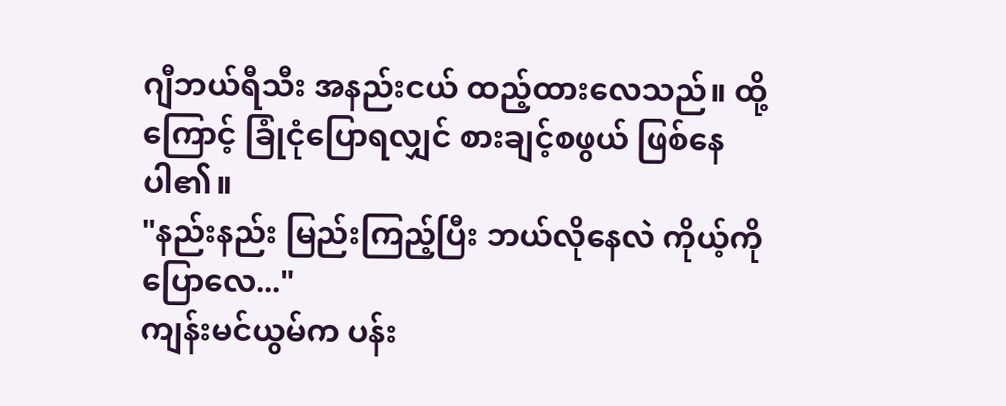ဂျီဘယ်ရီသီး အနည်းငယ် ထည့်ထားလေသည်။ ထို့ကြောင့် ခြုံငုံပြောရလျှင် စားချင့်စဖွယ် ဖြစ်နေပါ၏။
"နည်းနည်း မြည်းကြည့်ပြီး ဘယ်လိုနေလဲ ကိုယ့်ကို ပြောလေ..."
ကျန်းမင်ယွမ်က ပန်း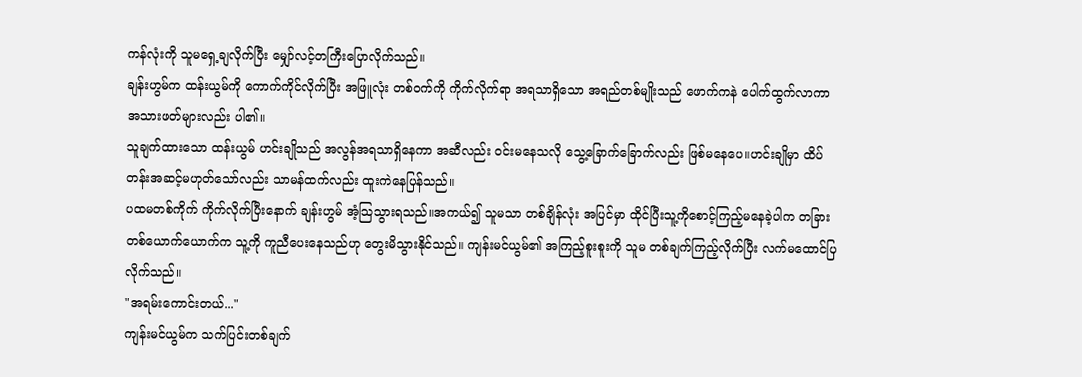ကန်လုံးကို သူမရှေ့ချလိုက်ပြီး မျှော်လင့်တကြီးပြောလိုက်သည်။
ချန်းဟွမ်က ထန်းယွမ်ကို ကောက်ကိုင်လိုက်ပြီး အဖြူလုံး တစ်ဝက်ကို ကိုက်လိုက်ရာ အရသာရှိသော အရည်တစ်မျိုးသည် ဖောက်ကနဲ ပေါက်ထွက်လာကာ အသားဖတ်များလည်း ပါ၏။
သူချက်ထားသော ထန်းယွမ် ဟင်းချိုသည် အလွန်အရသာရှိနေကာ အဆီလည်း ဝင်းမနေသလို သွေ့ခြောက်ခြောက်လည်း ဖြစ်မနေပေ။ဟင်းချိုမှာ ထိပ်တန်းအဆင့်မဟုတ်သော်လည်း သာမန်ထက်လည်း ထူးကဲနေပြန်သည်။
ပထမတစ်ကိုက် ကိုက်လိုက်ပြီးနောက် ချန်းဟွမ် အံ့သြသွားရသည်။အကယ်၍ သူမသာ တစ်ချိန်လုံး အပြင်မှာ ထိုင်ပြီးသူ့ကိုစောင့်ကြည့်မနေခဲ့ပါက တခြား တစ်ယောက်ယောက်က သူ့ကို ကူညီပေးနေသည်ဟု တွေးမိသွားနိုင်သည်။ ကျန်းမင်ယွမ်၏ အကြည့်စူးစူးကို သူမ တစ်ချက်ကြည့်လိုက်ပြီး လက်မထောင်ပြလိုက်သည်။
"အရမ်းကောင်းတယ်..."
ကျန်းမင်ယွမ်က သက်ပြင်းတစ်ချက်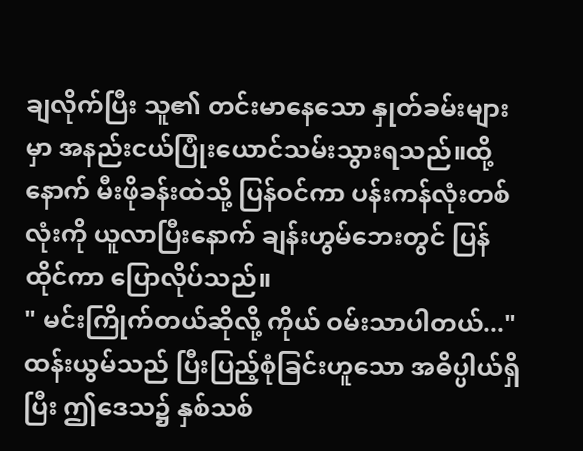ချလိုက်ပြီး သူ၏ တင်းမာနေသော နှုတ်ခမ်းများမှာ အနည်းငယ်ပြုံးယောင်သမ်းသွားရသည်။ထို့နောက် မီးဖိုခန်းထဲသို့ ပြန်ဝင်ကာ ပန်းကန်လုံးတစ်လုံးကို ယူလာပြီးနောက် ချန်းဟွမ်ဘေးတွင် ပြန်ထိုင်ကာ ပြောလိုပ်သည်။
" မင်းကြိုက်တယ်ဆိုလို့ ကိုယ် ဝမ်းသာပါတယ်..."
ထန်းယွမ်သည် ပြီးပြည့်စုံခြင်းဟူသော အဓိပ္ပါယ်ရှိပြီး ဤဒေသ၌ နှစ်သစ်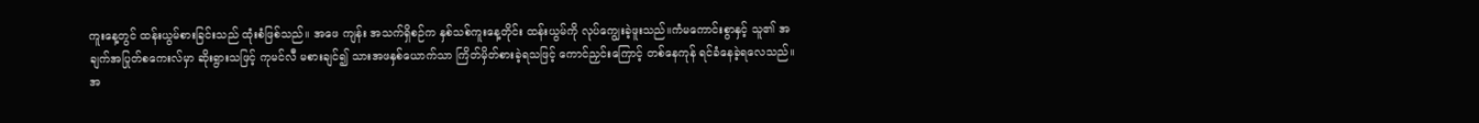ကူးနေ့တွင် ထန်းယွမ်စားခြင်းသည် ထုံးစံဖြစ်သည်။ အဖေ ကျန်း အသက်ရှိစဉ်က နှစ်သစ်ကူးနေ့တိုင်း ထန်းယွမ်ကို လုပ်ကျွေးခဲ့ဖူးသည်။ကံမကောင်းစွာနှင့် သူ၏ အချက်အပြုတ်စကေးလ်မှာ ဆိုးရွားသဖြင့် ကုမင်လီ မစားချင်၍ သားအဖနှစ်ယောက်သာ ကြိတ်မှိတ်စားခဲ့ရသဖြင့် ကောင်ညှင်းကြောင့် တစ်နေကုန် ရင်ခံနေခဲ့ရလေသည်။
အ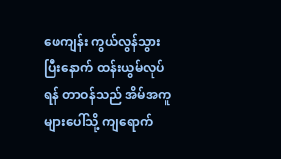ဖေကျန်း ကွယ်လွန်သွားပြီးနောက် ထန်းယွမ်လုပ်ရန် တာဝန်သည် အိမ်အကူများပေါ်သို့ ကျရောက်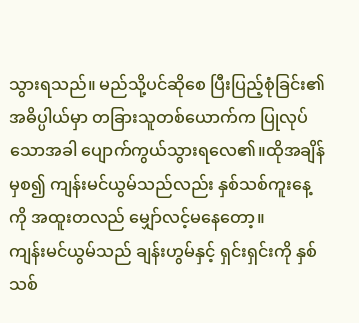သွားရသည်။ မည်သို့ပင်ဆိုစေ ပြီးပြည့်စုံခြင်း၏ အဓိပ္ပါယ်မှာ တခြားသူတစ်ယောက်က ပြုလုပ်သောအခါ ပျောက်ကွယ်သွားရလေ၏။ထိုအချိန်မှစ၍ ကျန်းမင်ယွမ်သည်လည်း နှစ်သစ်ကူးနေ့ကို အထူးတလည် မျှော်လင့်မနေတော့။
ကျန်းမင်ယွမ်သည် ချန်းဟွမ်နှင့် ရှင်းရှင်းကို နှစ်သစ်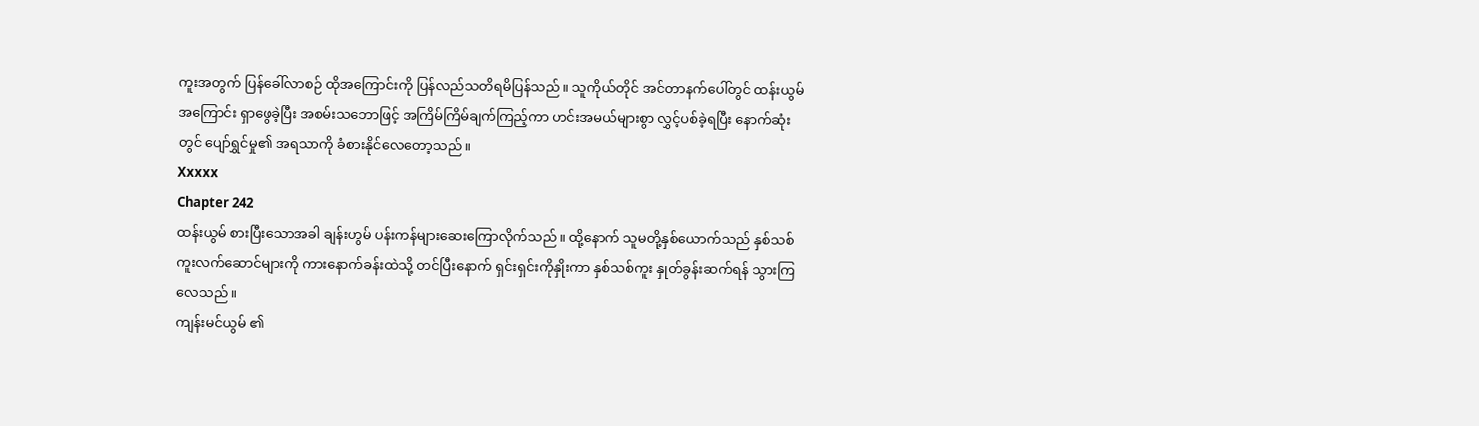ကူးအတွက် ပြန်ခေါ်လာစဉ် ထိုအကြောင်းကို ပြန်လည်သတိရမိပြန်သည်။ သူကိုယ်တိုင် အင်တာနက်ပေါ်တွင် ထန်းယွမ်အကြောင်း ရှာဖွေခဲ့ပြီး အစမ်းသဘောဖြင့် အကြိမ်ကြိမ်ချက်ကြည့်ကာ ဟင်းအမယ်များစွာ လွှင့်ပစ်ခဲ့ရပြီး နောက်ဆုံးတွင် ပျော်ရွှင်မှု၏ အရသာကို ခံစားနိုင်လေတော့သည်။
Xxxxx
Chapter 242
ထန်းယွမ် စားပြီးသောအခါ ချန်းဟွမ် ပန်းကန်များဆေးကြောလိုက်သည်။ ထို့နောက် သူမတို့နှစ်ယောက်သည် နှစ်သစ်ကူးလက်ဆောင်များကို ကားနောက်ခန်းထဲသို့ တင်ပြီးနောက် ရှင်းရှင်းကိုနှိုးကာ နှစ်သစ်ကူး နှုတ်ခွန်းဆက်ရန် သွားကြလေသည်။
ကျန်းမင်ယွမ် ၏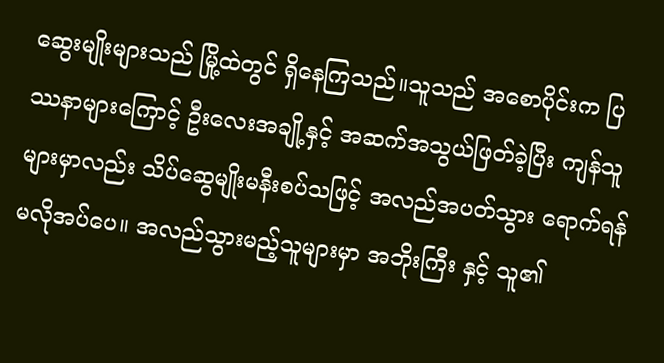ဆွေးမျိုးများသည် မြို့ထဲတွင် ရှိနေကြသည်။သူသည် အစောပိုင်းက ပြဿနာများကြောင့် ဦးလေးအချို့နှင့် အဆက်အသွယ်ဖြတ်ခဲ့ပြီး ကျန်သူများမှာလည်း သိပ်ဆွေမျိုးမနီးစပ်သဖြင့် အလည်အပတ်သွား ရောက်ရန် မလိုအပ်ပေ။ အလည်သွားမည့်သူများမှာ အဘိုးကြီး နှင့် သူ၏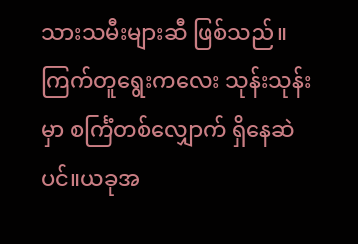သားသမီးများဆီ ဖြစ်သည်။
ကြက်တူရွေးကလေး သုန်းသုန်းမှာ စင်္ကြံတစ်လျှောက် ရှိနေဆဲပင်။ယခုအ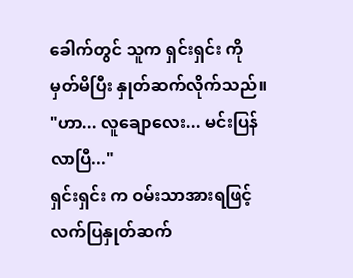ခေါက်တွင် သူက ရှင်းရှင်း ကို မှတ်မိပြီး နှုတ်ဆက်လိုက်သည်။
"ဟာ... လူချောလေး... မင်းပြန်လာပြီ..."
ရှင်းရှင်း က ဝမ်းသာအားရဖြင့် လက်ပြနှုတ်ဆက်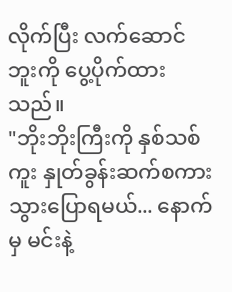လိုက်ပြီး လက်ဆောင်ဘူးကို ပွေ့ပိုက်ထားသည်။
"ဘိုးဘိုးကြီးကို နှစ်သစ်ကူး နှုတ်ခွန်းဆက်စကား သွားပြောရမယ်... နောက်မှ မင်းနဲ့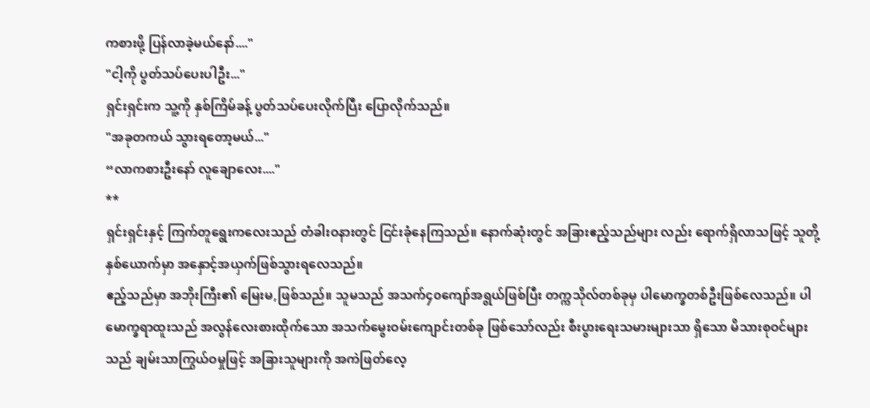ကစားဖို့ ပြန်လာခဲ့မယ်နော်...."
"ငါ့ကို ပွတ်သပ်ပေးပါဦး..."
ရှင်းရှင်းက သူ့ကို နှစ်ကြိမ်ခန့် ပွတ်သပ်ပေးလိုက်ပြီး ပြောလိုက်သည်။
"အခုတကယ် သွားရတော့မယ်..."
“လာကစားဦးနော် လူချောလေး...."
**
ရှင်းရှင်းနှင့် ကြက်တူရွေးကလေးသည် တံခါးဝနားတွင် ငြင်းခုံနေကြသည်။ နောက်ဆုံးတွင် အခြားဧည့်သည်များ လည်း ရောက်ရှိလာသဖြင့် သူတို့နှစ်ယောက်မှာ အနှောင့်အယှက်ဖြစ်သွားရလေသည်။
ဧည့်သည်မှာ အဘိုးကြီး၏ မြေးမ,ဖြစ်သည်။ သူမသည် အသက်၄၀ကျော်အရွယ်ဖြစ်ပြီး တက္ကသိုလ်တစ်ခုမှ ပါမောက္ခတစ်ဦးဖြစ်လေသည်။ ပါမောက္ခရာထူးသည် အလွန်လေးစားထိုက်သော အသက်မွေးဝမ်းကျောင်းတစ်ခု ဖြစ်သော်လည်း စီးပွားရေးသမားများသာ ရှိသော မိသားစုဝင်များသည် ချမ်းသာကြွယ်ဝမှုဖြင့် အခြားသူများကို အကဲဖြတ်လေ့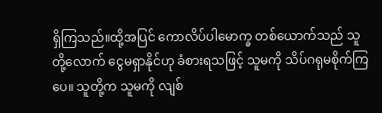ရှိကြသည်။ထို့အပြင် ကောလိပ်ပါမောက္ခ တစ်ယောက်သည် သူတို့လောက် ငွေမရှာနိုင်ဟု ခံစားရသဖြင့် သူမကို သိပ်ဂရုမစိုက်ကြပေ။ သူတို့က သူမကို လျစ်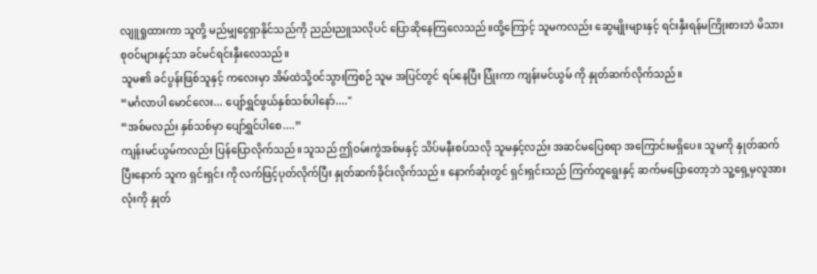လျူရှုထားကာ သူတို့ မည်မျှငွေရှာနိုင်သည်ကို ညည်းညူသလိုပင် ပြောဆိုနေကြလေသည်။ထို့ကြောင့် သူမကလည်း ဆွေမျိုးများနှင့် ရင်းနှီးရန်မကြိုးစားဘဲ မိသားစုဝင်များနှင့်သာ ခင်မင်ရင်းနှီးလေသည်။
သူမ၏ ခင်ပွန်းဖြစ်သူနှင့် ကလေးမှာ အိမ်ထဲသို့ဝင်သွားကြစဉ် သူမ အပြင်တွင် ရပ်နေပြီး ပြုံးကာ ကျန်းမင်ယွမ် ကို နှုတ်ဆက်လိုက်သည်။
“မင်္ဂလာပါ မောင်လေး... ပျော်ရွှင်ဖွယ်နှစ်သစ်ပါနော်...."
“အစ်မလည်း နှစ်သစ်မှာ ပျော်ရွှင်ပါစေ....”
ကျန်းမင်ယွမ်ကလည်း ပြန်ပြောလိုက်သည်။သူသည် ဤဝမ်းကွဲအစ်မနှင့် သိပ်မနီးစပ်သလို သူမနှင့်လည်း အဆင်မပြေစရာ အကြောင်းမရှိပေ။ သူမကို နှုတ်ဆက်ပြီးနောက် သူက ရှင်းရှင်း ကို လက်ဖြင့်ပုတ်လိုက်ပြီး နှုတ်ဆက်ခိုင်းလိုက်သည်။ နောက်ဆုံးတွင် ရှင်းရှင်းသည် ကြက်တူရွေးနှင့် ဆက်မပြောတော့ဘဲ သူ့ရှေ့မှလူအားလုံးကို နှုတ်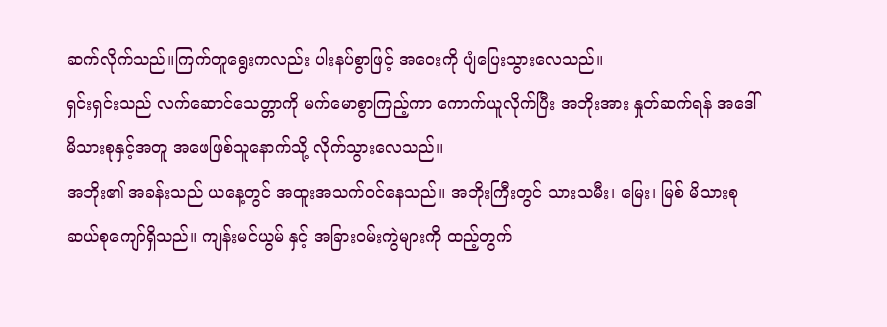ဆက်လိုက်သည်။ကြက်တူရွေးကလည်း ပါးနပ်စွာဖြင့် အဝေးကို ပျံပြေးသွားလေသည်။
ရှင်းရှင်းသည် လက်ဆောင်သေတ္တာကို မက်မောစွာကြည့်ကာ ကောက်ယူလိုက်ပြီး အဘိုးအား နှုတ်ဆက်ရန် အဒေါ်မိသားစုနှင့်အတူ အဖေဖြစ်သူနောက်သို့ လိုက်သွားလေသည်။
အဘိုး၏ အခန်းသည် ယနေ့တွင် အထူးအသက်ဝင်နေသည်။ အဘိုးကြီးတွင် သားသမီး၊ မြေး၊ မြစ် မိသားစု ဆယ်စုကျော်ရှိသည်။ ကျန်းမင်ယွမ် နှင့် အခြားဝမ်းကွဲများကို ထည့်တွက်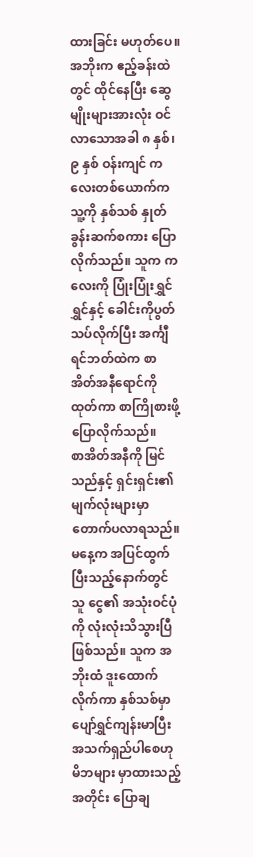ထားခြင်း မဟုတ်ပေ။
အဘိုးက ဧည့်ခန်းထဲတွင် ထိုင်နေပြီး ဆွေမျိုးများအားလုံး ဝင်လာသောအခါ ၈ နှစ်၊ ၉ နှစ် ဝန်းကျင် ကလေးတစ်ယောက်က သူ့ကို နှစ်သစ် နှုတ်ခွန်းဆက်စကား ပြောလိုက်သည်။ သူက ကလေးကို ပြုံးပြုံးရွှင်ရွှင်နှင့် ခေါင်းကိုပွတ်သပ်လိုက်ပြီး အင်္ကျီရင်ဘတ်ထဲက စာအိတ်အနီရောင်ကို ထုတ်ကာ စာကြိုစားဖို့ပြောလိုက်သည်။
စာအိတ်အနီကို မြင်သည်နှင့် ရှင်းရှင်း၏ မျက်လုံးများမှာ တောက်ပလာရသည်။ မနေ့က အပြင်ထွက်ပြီးသည့်နောက်တွင် သူ ငွေ၏ အသုံးဝင်ပုံကို လုံးလုံးသိသွားပြီ ဖြစ်သည်။ သူက အဘိုးထံ ဒူးထောက်လိုက်ကာ နှစ်သစ်မှာ ပျော်ရွှင်ကျန်းမာပြီး အသက်ရှည်ပါစေဟု မိဘများ မှာထားသည့်အတိုင်း ပြောချ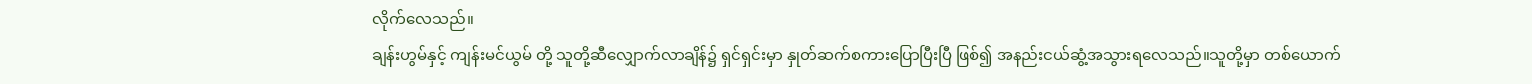လိုက်လေသည်။
ချန်းဟွမ်နှင့် ကျန်းမင်ယွမ် တို့ သူတို့ဆီလျှောက်လာချိန်၌ ရှင်ရှင်းမှာ နှုတ်ဆက်စကားပြောပြီးပြီ ဖြစ်၍ အနည်းငယ်ဆွံ့အသွားရလေသည်။သူတို့မှာ တစ်ယောက်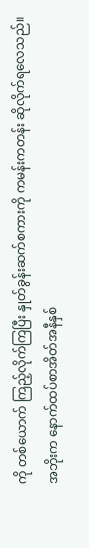ကို တစ်ယောက် ကြည့်လိုက်ကြပြီး နှုတ်ခွန်းဆက်စကားကို ကမန်းကတန်း ဆိုလိုက်ရလေသည်။ အဘိုးက နောက်ထပ်စာအိတ်အနီနှစ်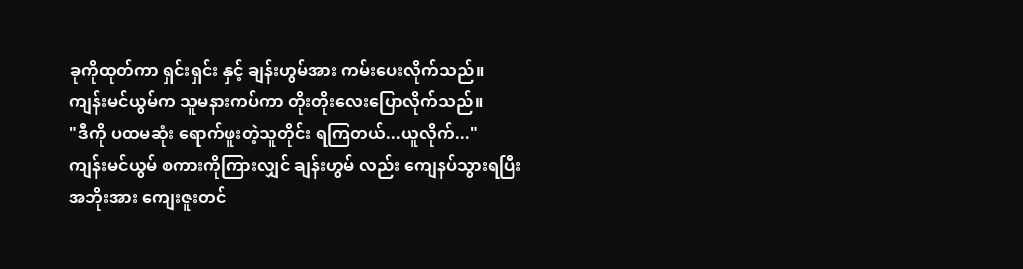ခုကိုထုတ်ကာ ရှင်းရှင်း နှင့် ချန်းဟွမ်အား ကမ်းပေးလိုက်သည်။
ကျန်းမင်ယွမ်က သူမနားကပ်ကာ တိုးတိုးလေးပြောလိုက်သည်။
"ဒီကို ပထမဆုံး ရောက်ဖူးတဲ့သူတိုင်း ရကြတယ်...ယူလိုက်..."
ကျန်းမင်ယွမ် စကားကိုကြားလျှင် ချန်းဟွမ် လည်း ကျေနပ်သွားရပြီး အဘိုးအား ကျေးဇူးတင်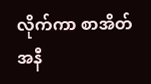လိုက်ကာ စာအိတ်အနီ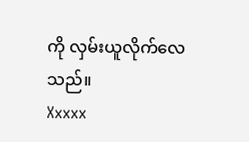ကို လှမ်းယူလိုက်လေသည်။
Xxxxx